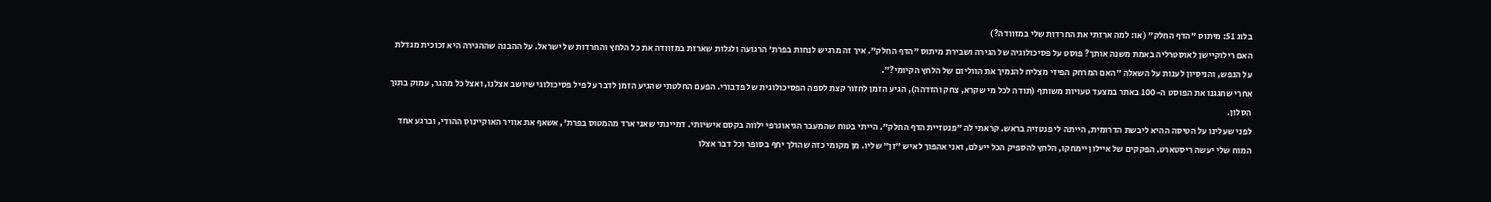בלוג 51: מיתוס "הדף החלק" (או: למה ארזתי את החרדות שלי במזוודה?)
האם רילוקיישן לאוסטרליה באמת משנה אותך? פוסט על פסיכולוגיה של הגירה ושבירת מיתוס "הדף החלק". איך זה מרגיש לנחות בפרת' הרגועה ולגלות שארזת במזוודה את כל הלחץ והחרדות של ישראל. על ההבנה שההגירה היא זכוכית מגדלת על הנפש, והניסיון לענות על השאלה ״האם המרחק הפיזי מצליח להנמיך את הווליום של הלחץ הקיומי?״.
אחרי שחגגנו את הפוסט ה-100 באתר במצעד טעויות משותף (תודה לכל מי שקרא, צחק והזדהה), הגיע הזמן לחזור קצת לספה הפסיכולוגית של פדבורי. הפעם החלטתי שהגיע הזמן לדבר על פיל פסיכולוגי שיושב אצלנו, ואצל כל מהגר, עמוק בתוך הסלון.
לפני שעלינו על הטיסה ההיא ליבשת הדרומית, הייתה לי פנטזיה בראש. קראתי לה "פנטזיית הדף החלק". הייתי בטוח שהמעבר הגיאוגרפי ילווה בקסם אישיותי. דמיינתי שאני ארד מהמטוס בפרת', אשאף את אוויר האוקיינוס ההודי, וברגע אחד המוח שלי יעשה ריסטארט. הפקקים של איילון יימחקו, הלחץ להספיק הכל ייעלם, ואני אהפוך לאיש "זן" שליו. מן מקומי כזה שהולך יחף בסופר וכל דבר אצלו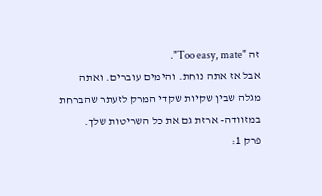זה "Too easy, mate".
אבל אז אתה נוחת. והימים עוברים. ואתה מגלה שבין שקיות שקדי המרק לזעתר שהברחת במזוודה- ארזת גם את כל השריטות שלך.
פרק 1: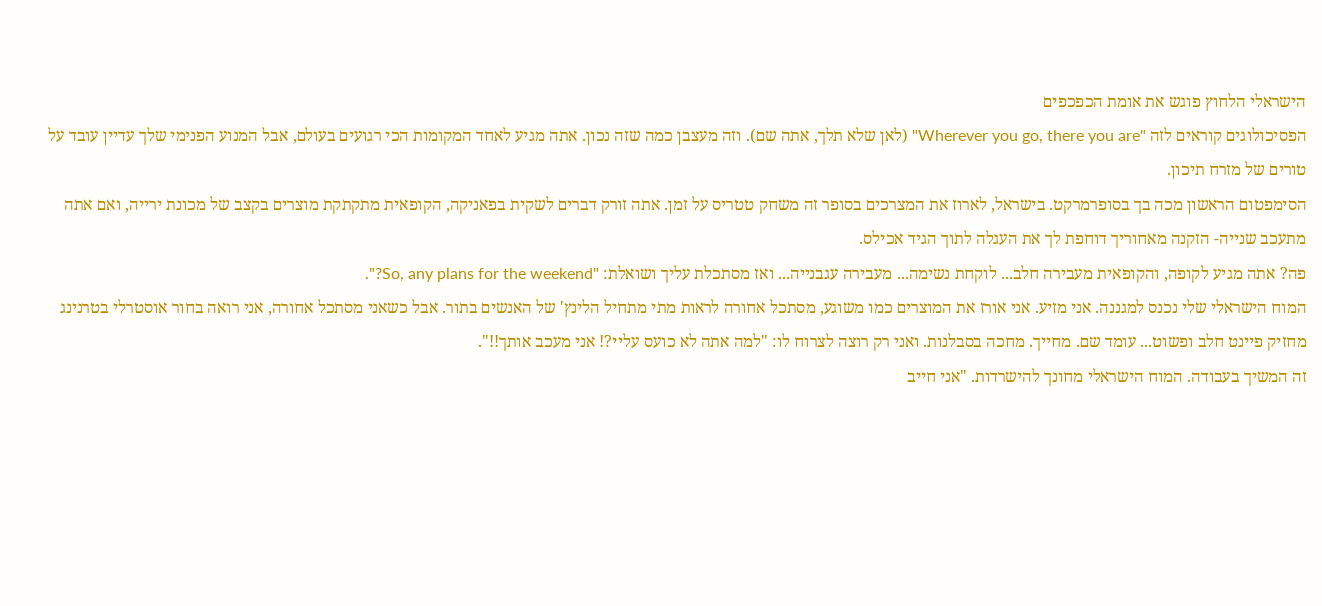הישראלי הלחוץ פוגש את אומת הכפכפים
הפסיכולוגים קוראים לזה "Wherever you go, there you are" (לאן שלא תלך, אתה שם). וזה מעצבן כמה שזה נכון. אתה מגיע לאחד המקומות הכי רגועים בעולם, אבל המנוע הפנימי שלך עדיין עובד על טורים של מזרח תיכון.
הסימפטום הראשון מכה בך בסופרמרקט. בישראל, לארוז את המצרכים בסופר זה משחק טטריס על זמן. אתה זורק דברים לשקית בפאניקה, הקופאית מתקתקת מוצרים בקצב של מכונת ירייה, ואם אתה מתעכב שנייה- הזקנה מאחוריך דוחפת לך את העגלה לתוך הגיד אכילס.
פה? אתה מגיע לקופה, והקופאית מעבירה חלב... לוקחת נשימה... מעבירה עגבנייה... ואז מסתכלת עליך ושואלת: "So, any plans for the weekend?".
המוח הישראלי שלי נכנס למגננה. אני מזיע. אני אורז את המוצרים כמו משוגע, מסתכל אחורה לראות מתי מתחיל הלינץ' של האנשים בתור. אבל כשאני מסתכל אחורה, אני רואה בחור אוסטרלי בטרנינג מחזיק פיינט חלב ופשוט... עומד שם. מחייך. מחכה בסבלנות. ואני רק רוצה לצרוח לו: "למה אתה לא כועס עליי?! אני מעכב אותך!!".
זה המשיך בעבודה. המוח הישראלי מחונך להישרדות. "אני חייב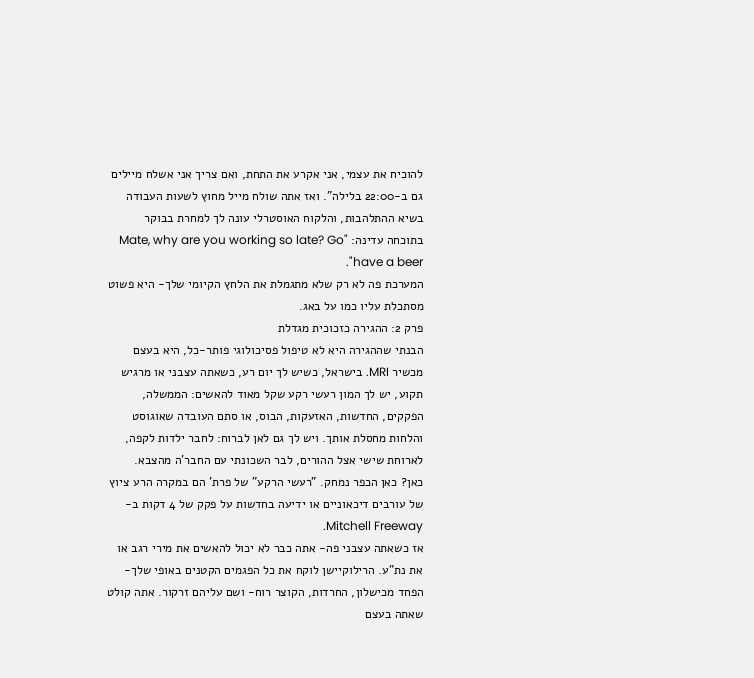להוכיח את עצמי, אני אקרע את התחת, ואם צריך אני אשלח מיילים גם ב-22:00 בלילה". ואז אתה שולח מייל מחוץ לשעות העבודה בשיא ההתלהבות, והלקוח האוסטרלי עונה לך למחרת בבוקר בתוכחה עדינה: "Mate, why are you working so late? Go have a beer".
המערכת פה לא רק שלא מתגמלת את הלחץ הקיומי שלך- היא פשוט מסתכלת עליו כמו על באג.
פרק 2: ההגירה כזכוכית מגדלת
הבנתי שההגירה היא לא טיפול פסיכולוגי פותר-כל, היא בעצם מכשיר MRI. בישראל, כשיש לך יום רע, כשאתה עצבני או מרגיש תקוע, יש לך המון רעשי רקע שקל מאוד להאשים: הממשלה, הפקקים, החדשות, האזעקות, הבוס, או סתם העובדה שאוגוסט והלחות מחסלת אותך. ויש לך גם לאן לברוח: לחבר ילדות לקפה, לארוחת שישי אצל ההורים, לבר השכונתי עם החבר'ה מהצבא.
כאן? כאן הכפר נמחק. "רעשי הרקע" של פרת' הם במקרה הרע ציוץ של עורבים דיכאוניים או ידיעה בחדשות על פקק של 4 דקות ב-Mitchell Freeway.
אז כשאתה עצבני פה- אתה כבר לא יכול להאשים את מירי רגב או את נת"ע. הרילוקיישן לוקח את כל הפגמים הקטנים באופי שלך- הפחד מכישלון, החרדות, הקוצר רוח- ושם עליהם זרקור. אתה קולט שאתה בעצם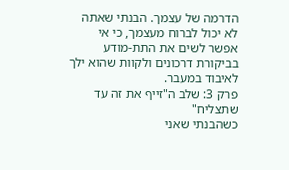הדרמה של עצמך. הבנתי שאתה לא יכול לברוח מעצמך, כי אי אפשר לשים את התת-מודע בביקורת דרכונים ולקוות שהוא ילך לאיבוד במעבר.
פרק 3: שלב ה"זייף את זה עד שתצליח"
כשהבנתי שאני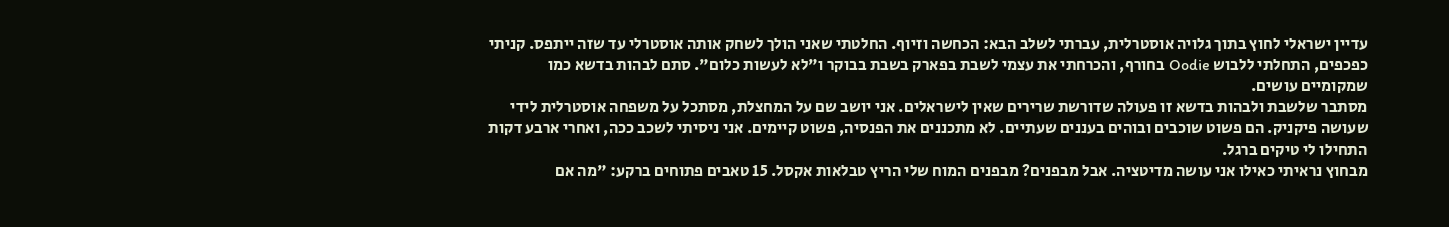עדיין ישראלי לחוץ בתוך גלויה אוסטרלית, עברתי לשלב הבא: הכחשה וזיוף. החלטתי שאני הולך לשחק אותה אוסטרלי עד שזה ייתפס. קניתי כפכפים, התחלתי ללבוש Oodie בחורף, והכרחתי את עצמי לשבת בפארק בשבת בבוקר ו"לא לעשות כלום". סתם לבהות בדשא כמו שמקומיים עושים.
מסתבר שלשבת ולבהות בדשא זו פעולה שדורשת שרירים שאין לישראלים. אני יושב שם על המחצלת, מסתכל על משפחה אוסטרלית לידי שעושה פיקניק. הם פשוט שוכבים ובוהים בעננים שעתיים. לא מתכננים את הפנסיה, פשוט קיימים. אני ניסיתי לשכב ככה, ואחרי ארבע דקות התחילו לי טיקים ברגל.
מבחוץ נראיתי כאילו אני עושה מדיטציה. אבל מבפנים? מבפנים המוח שלי הריץ טבלאות אקסל. 15 טאבים פתוחים ברקע: "מה אם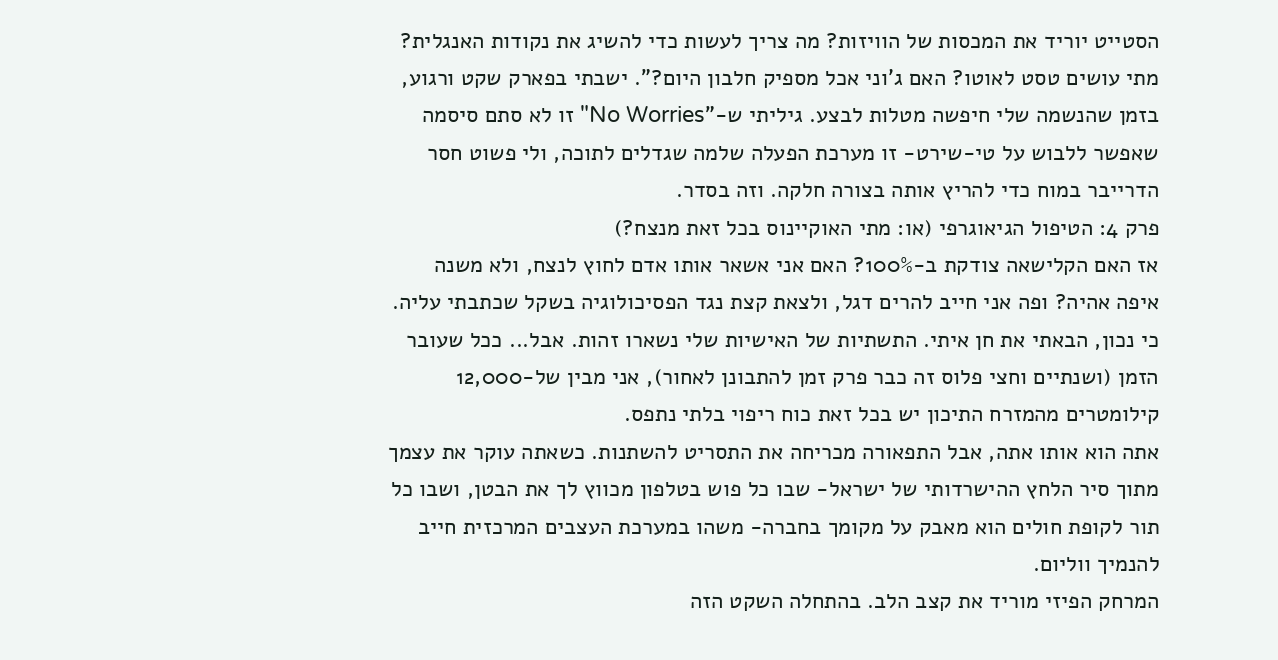הסטייט יוריד את המכסות של הוויזות? מה צריך לעשות כדי להשיג את נקודות האנגלית? מתי עושים טסט לאוטו? האם ג'וני אכל מספיק חלבון היום?". ישבתי בפארק שקט ורגוע, בזמן שהנשמה שלי חיפשה מטלות לבצע. גיליתי ש-"No Worries" זו לא סתם סיסמה שאפשר ללבוש על טי-שירט- זו מערכת הפעלה שלמה שגדלים לתוכה, ולי פשוט חסר הדרייבר במוח כדי להריץ אותה בצורה חלקה. וזה בסדר.
פרק 4: הטיפול הגיאוגרפי (או: מתי האוקיינוס בכל זאת מנצח?)
אז האם הקלישאה צודקת ב-100%? האם אני אשאר אותו אדם לחוץ לנצח, ולא משנה איפה אהיה? ופה אני חייב להרים דגל, ולצאת קצת נגד הפסיכולוגיה בשקל שכתבתי עליה. כי נכון, הבאתי את חן איתי. התשתיות של האישיות שלי נשארו זהות. אבל... ככל שעובר הזמן (ושנתיים וחצי פלוס זה כבר פרק זמן להתבונן לאחור), אני מבין של-12,000 קילומטרים מהמזרח התיכון יש בכל זאת כוח ריפוי בלתי נתפס.
אתה הוא אותו אתה, אבל התפאורה מכריחה את התסריט להשתנות. כשאתה עוקר את עצמך מתוך סיר הלחץ ההישרדותי של ישראל- שבו כל פוש בטלפון מכווץ לך את הבטן, ושבו כל תור לקופת חולים הוא מאבק על מקומך בחברה- משהו במערכת העצבים המרכזית חייב להנמיך ווליום.
המרחק הפיזי מוריד את קצב הלב. בהתחלה השקט הזה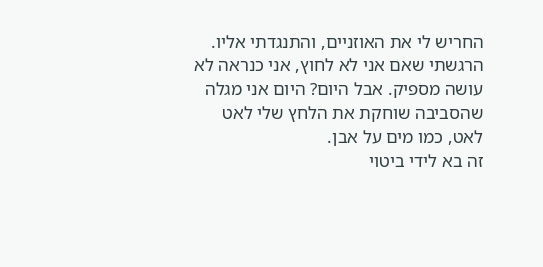החריש לי את האוזניים, והתנגדתי אליו. הרגשתי שאם אני לא לחוץ, אני כנראה לא עושה מספיק. אבל היום? היום אני מגלה שהסביבה שוחקת את הלחץ שלי לאט לאט, כמו מים על אבן.
זה בא לידי ביטוי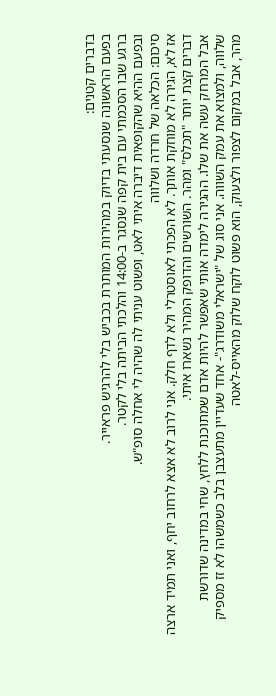בדברים קטנים:
בפעם הראשונה שנסעתי בדיוק במהירות המותרת בכביש בלי להרגיש פראייר.
ברגע שבו הסכמתי עם בית קפה שנסגר ב-14:00 והלכתי הביתה בלי לקטר.
ובפעם ההיא שהקופאית דיברה איתי לאט, ופשוט עניתי לה שהיה לי אחלה סופ"ש.
סיכום: הכלאה של חרדה ושלווה
אז לא, הגירה לא מוחקת אותך. לא הפכתי לאוסטרלי ולא לדף חלק. אני לרוב לא אצא לרחוב יחף, ואני תמיד ארצה דברים קצת יותר "תכלס" ומהר. השורשים והדופק המהיר נשארו איתי.
אבל המרחק עשה את שלו. ההגירה לימדה אותי שאפשר להיות אדם שמתוכנת ללחץ, שחי במדינה שדורשת שלווה, ולמצוא את עמק השווה. אני סוג של "ישראלי משודרג"- אחד שעדיין מתעצבן בלב כשמשהו לא זז מספיק מהר, אבל במקום לצפור ולצעוק, הוא פשוט לוקח שלוק מהאייס-לאטה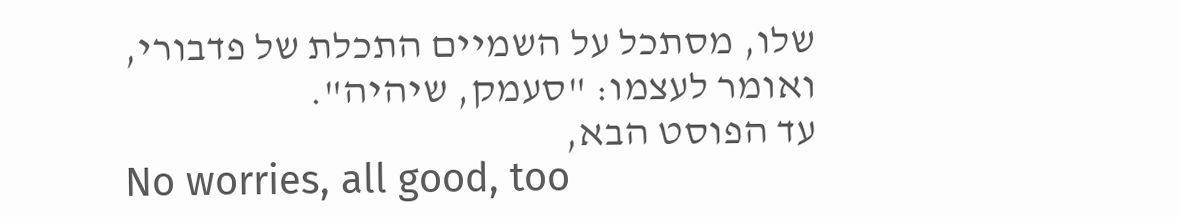שלו, מסתכל על השמיים התכלת של פדבורי, ואומר לעצמו: "סעמק, שיהיה".
עד הפוסט הבא,
No worries, all good, too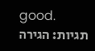good.
תגיות: הגירה